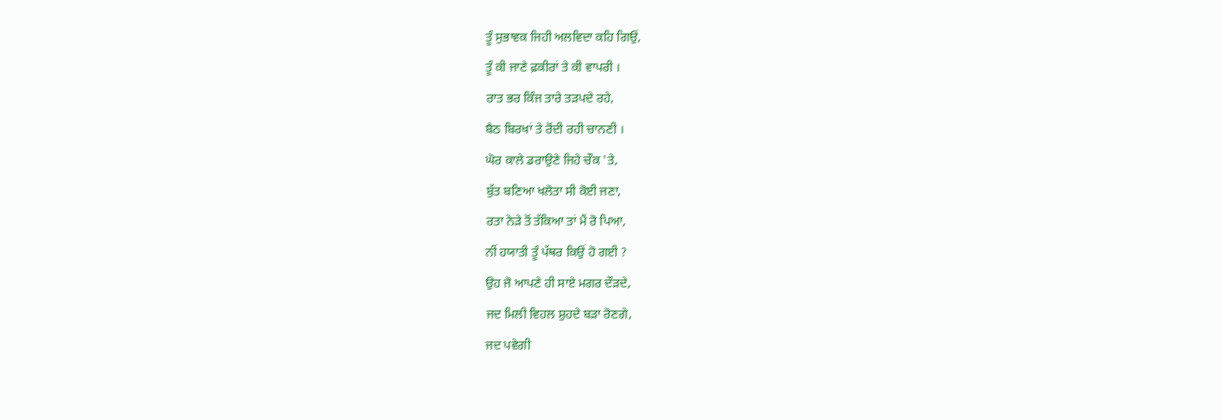ਤੂੰ ਸੁਭਾਵਕ ਜਿਹੀ ਅਲਵਿਦਾ ਕਹਿ ਗਿਉਂ,
ਤੂੰ ਕੀ ਜਾਣੇ ਫ਼ਕੀਰਾਂ ਤੇ ਕੀ ਵਾਪਰੀ ।
ਰਾਤ ਭਰ ਕਿੰਜ ਤਾਰੇ ਤੜਪਦੇ ਰਹੇ,
ਬੈਠ ਬਿਰਖਾਂ ਤੇ ਰੋਂਦੀ ਰਹੀ ਚਾਨਣੀ ।
ਘੋਰ ਕਾਲੇ ਡਰਾਉਣੇ ਜਿਹੇ ਚੌਕ 'ਤੇ,
ਬੁੱਤ ਬਣਿਆ ਖਲੋਤਾ ਸੀ ਕੋਈ ਜਣਾ,
ਰਤਾ ਨੇੜੇ ਤੋਂ ਤੱਕਿਆ ਤਾਂ ਮੈਂ ਰੋ ਪਿਆ,
ਨੀਂ ਹਯਾਤੀ ਤੂੰ ਪੱਥਰ ਕਿਉਂ ਹੋ ਗਈ ?
ਉਹ ਜੋ ਆਪਣੇ ਹੀ ਸਾਏ ਮਗਰ ਦੌੜਦੇ,
ਜਦ ਮਿਲੀ ਵਿਹਲ ਸ਼ੁਹਦੇ ਬੜਾ ਰੋਣਗੇ,
ਜਦ ਪਵੇਗੀ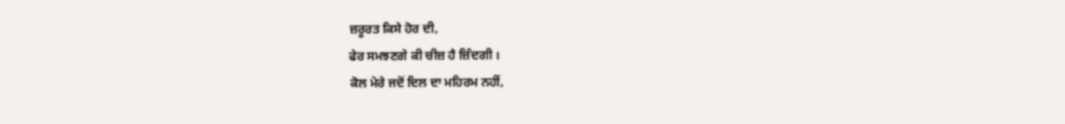ਜ਼ਰੂਰਤ ਕਿਸੇ ਹੋਰ ਦੀ,
ਫੇਰ ਸਮਝਣਗੇ ਕੀ ਚੀਜ਼ ਹੈ ਜ਼ਿੰਦਗੀ ।
ਕੋਲ ਮੇਰੇ ਜਦੋਂ ਦਿਲ ਦਾ ਮਹਿਰਮ ਨਹੀਂ,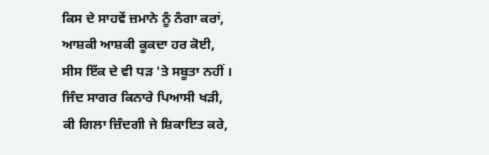ਕਿਸ ਦੇ ਸਾਹਵੇਂ ਜ਼ਮਾਨੇ ਨੂੰ ਨੰਗਾ ਕਰਾਂ,
ਆਸ਼ਕੀ ਆਸ਼ਕੀ ਕੂਕਦਾ ਹਰ ਕੋਈ,
ਸੀਸ ਇੱਕ ਦੇ ਵੀ ਧੜ 'ਤੇ ਸਬੂਤਾ ਨਹੀਂ ।
ਜਿੰਦ ਸਾਗਰ ਕਿਨਾਰੇ ਪਿਆਸੀ ਖੜੀ,
ਕੀ ਗਿਲਾ ਜ਼ਿੰਦਗੀ ਜੇ ਸ਼ਿਕਾਇਤ ਕਰੇ,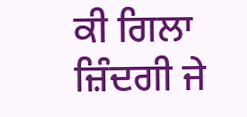ਕੀ ਗਿਲਾ ਜ਼ਿੰਦਗੀ ਜੇ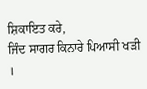ਸ਼ਿਕਾਇਤ ਕਰੇ,
ਜਿੰਦ ਸਾਗਰ ਕਿਨਾਰੇ ਪਿਆਸੀ ਖੜੀ ।